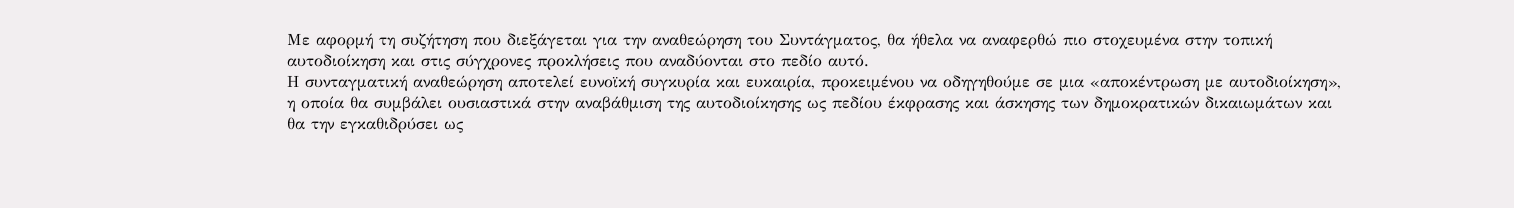Με αφορμή τη συζήτηση που διεξάγεται για την αναθεώρηση του Συντάγματος, θα ήθελα να αναφερθώ πιο στοχευμένα στην τοπική αυτοδιοίκηση και στις σύγχρονες προκλήσεις που αναδύονται στο πεδίο αυτό.
Η συνταγματική αναθεώρηση αποτελεί ευνοϊκή συγκυρία και ευκαιρία, προκειμένου να οδηγηθούμε σε μια «αποκέντρωση με αυτοδιοίκηση», η οποία θα συμβάλει ουσιαστικά στην αναβάθμιση της αυτοδιοίκησης ως πεδίου έκφρασης και άσκησης των δημοκρατικών δικαιωμάτων και θα την εγκαθιδρύσει ως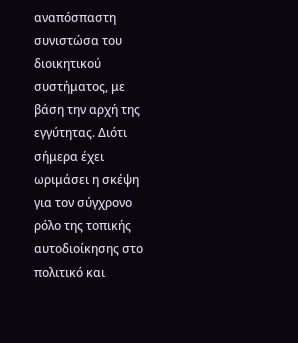αναπόσπαστη συνιστώσα του διοικητικού συστήματος, με βάση την αρχή της εγγύτητας. Διότι σήμερα έχει ωριμάσει η σκέψη για τον σύγχρονο ρόλο της τοπικής αυτοδιοίκησης στο πολιτικό και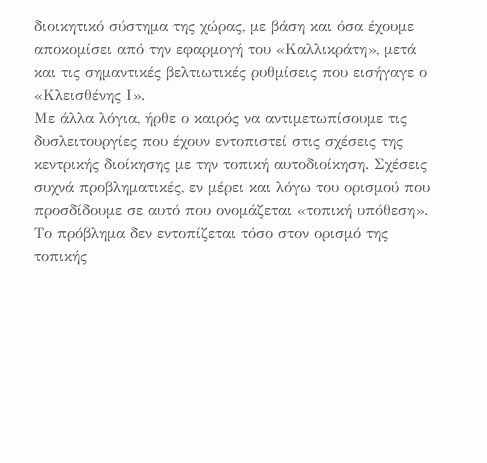διοικητικό σύστημα της χώρας, με βάση και όσα έχουμε αποκομίσει από την εφαρμογή του «Καλλικράτη», μετά και τις σημαντικές βελτιωτικές ρυθμίσεις που εισήγαγε ο «Κλεισθένης Ι».
Με άλλα λόγια, ήρθε ο καιρός να αντιμετωπίσουμε τις δυσλειτουργίες που έχουν εντοπιστεί στις σχέσεις της κεντρικής διοίκησης με την τοπική αυτοδιοίκηση. Σχέσεις συχνά προβληματικές, εν μέρει και λόγω του ορισμού που προσδίδουμε σε αυτό που ονομάζεται «τοπική υπόθεση». Το πρόβλημα δεν εντοπίζεται τόσο στον ορισμό της τοπικής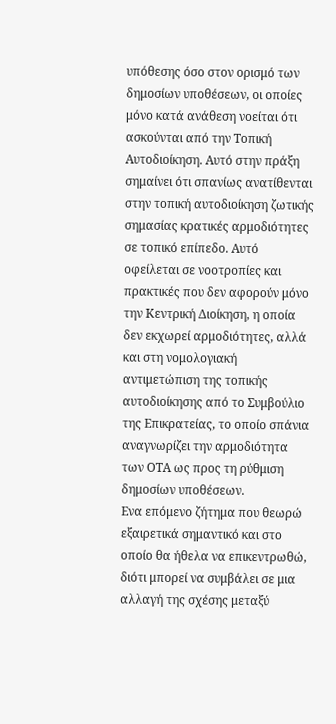υπόθεσης όσο στον ορισμό των δημοσίων υποθέσεων, οι οποίες μόνο κατά ανάθεση νοείται ότι ασκούνται από την Τοπική Αυτοδιοίκηση. Αυτό στην πράξη σημαίνει ότι σπανίως ανατίθενται στην τοπική αυτοδιοίκηση ζωτικής σημασίας κρατικές αρμοδιότητες σε τοπικό επίπεδο. Αυτό οφείλεται σε νοοτροπίες και πρακτικές που δεν αφορούν μόνο την Κεντρική Διοίκηση, η οποία δεν εκχωρεί αρμοδιότητες, αλλά και στη νομολογιακή αντιμετώπιση της τοπικής αυτοδιοίκησης από το Συμβούλιο της Επικρατείας, το οποίο σπάνια αναγνωρίζει την αρμοδιότητα των ΟΤΑ ως προς τη ρύθμιση δημοσίων υποθέσεων.
Ενα επόμενο ζήτημα που θεωρώ εξαιρετικά σημαντικό και στο οποίο θα ήθελα να επικεντρωθώ, διότι μπορεί να συμβάλει σε μια αλλαγή της σχέσης μεταξύ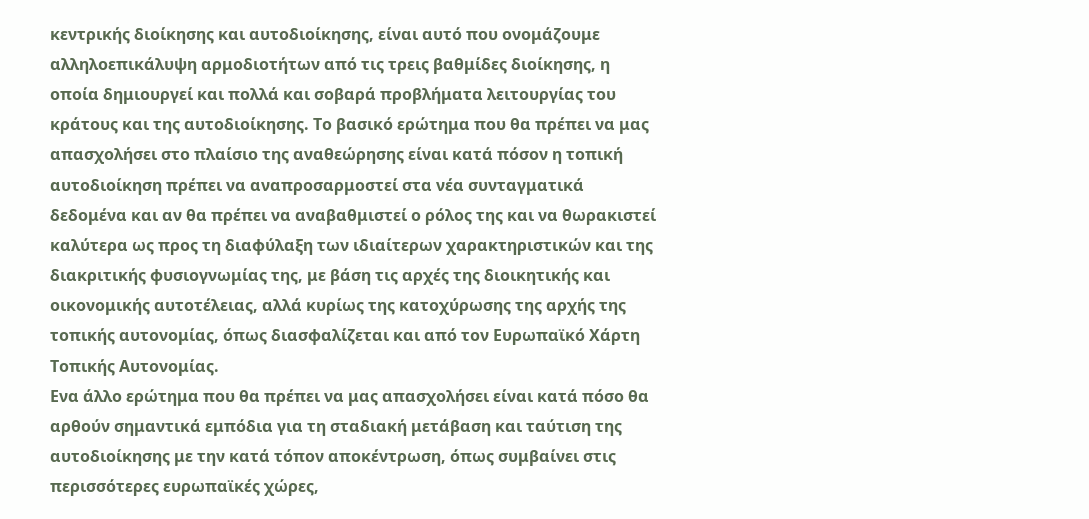κεντρικής διοίκησης και αυτοδιοίκησης, είναι αυτό που ονομάζουμε αλληλοεπικάλυψη αρμοδιοτήτων από τις τρεις βαθμίδες διοίκησης, η οποία δημιουργεί και πολλά και σοβαρά προβλήματα λειτουργίας του κράτους και της αυτοδιοίκησης. Το βασικό ερώτημα που θα πρέπει να μας απασχολήσει στο πλαίσιο της αναθεώρησης είναι κατά πόσον η τοπική αυτοδιοίκηση πρέπει να αναπροσαρμοστεί στα νέα συνταγματικά δεδομένα και αν θα πρέπει να αναβαθμιστεί ο ρόλος της και να θωρακιστεί καλύτερα ως προς τη διαφύλαξη των ιδιαίτερων χαρακτηριστικών και της διακριτικής φυσιογνωμίας της, με βάση τις αρχές της διοικητικής και οικονομικής αυτοτέλειας, αλλά κυρίως της κατοχύρωσης της αρχής της τοπικής αυτονομίας, όπως διασφαλίζεται και από τον Ευρωπαϊκό Χάρτη Τοπικής Αυτονομίας.
Ενα άλλο ερώτημα που θα πρέπει να μας απασχολήσει είναι κατά πόσο θα αρθούν σημαντικά εμπόδια για τη σταδιακή μετάβαση και ταύτιση της αυτοδιοίκησης με την κατά τόπον αποκέντρωση, όπως συμβαίνει στις περισσότερες ευρωπαϊκές χώρες,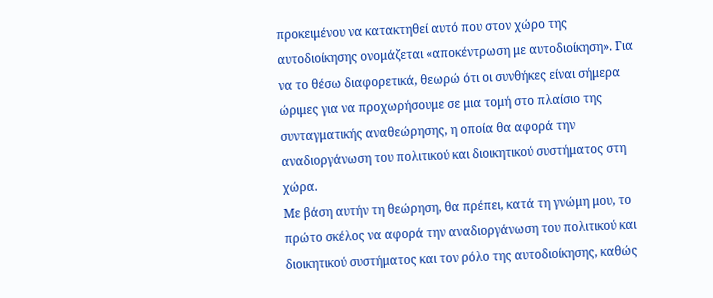προκειμένου να κατακτηθεί αυτό που στον χώρο της αυτοδιοίκησης ονομάζεται «αποκέντρωση με αυτοδιοίκηση». Για να το θέσω διαφορετικά, θεωρώ ότι οι συνθήκες είναι σήμερα ώριμες για να προχωρήσουμε σε μια τομή στο πλαίσιο της συνταγματικής αναθεώρησης, η οποία θα αφορά την αναδιοργάνωση του πολιτικού και διοικητικού συστήματος στη χώρα.
Με βάση αυτήν τη θεώρηση, θα πρέπει, κατά τη γνώμη μου, το πρώτο σκέλος να αφορά την αναδιοργάνωση του πολιτικού και διοικητικού συστήματος και τον ρόλο της αυτοδιοίκησης, καθώς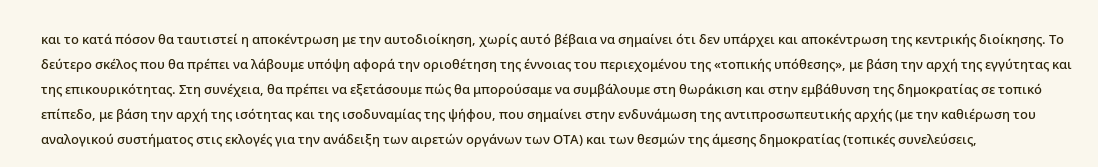και το κατά πόσον θα ταυτιστεί η αποκέντρωση με την αυτοδιοίκηση, χωρίς αυτό βέβαια να σημαίνει ότι δεν υπάρχει και αποκέντρωση της κεντρικής διοίκησης. Το δεύτερο σκέλος που θα πρέπει να λάβουμε υπόψη αφορά την οριοθέτηση της έννοιας του περιεχομένου της «τοπικής υπόθεσης», με βάση την αρχή της εγγύτητας και της επικουρικότητας. Στη συνέχεια, θα πρέπει να εξετάσουμε πώς θα μπορούσαμε να συμβάλουμε στη θωράκιση και στην εμβάθυνση της δημοκρατίας σε τοπικό επίπεδο, με βάση την αρχή της ισότητας και της ισοδυναμίας της ψήφου, που σημαίνει στην ενδυνάμωση της αντιπροσωπευτικής αρχής (με την καθιέρωση του αναλογικού συστήματος στις εκλογές για την ανάδειξη των αιρετών οργάνων των ΟΤΑ) και των θεσμών της άμεσης δημοκρατίας (τοπικές συνελεύσεις,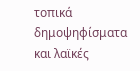τοπικά δημοψηφίσματα και λαϊκές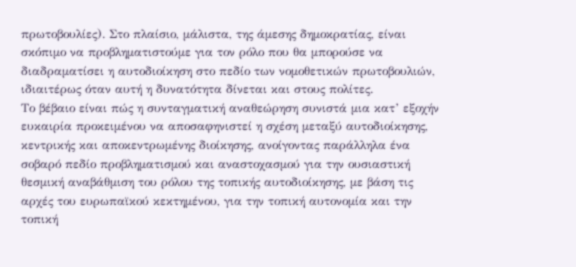πρωτοβουλίες). Στο πλαίσιο, μάλιστα, της άμεσης δημοκρατίας, είναι σκόπιμο να προβληματιστούμε για τον ρόλο που θα μπορούσε να διαδραματίσει η αυτοδιοίκηση στο πεδίο των νομοθετικών πρωτοβουλιών, ιδιαιτέρως όταν αυτή η δυνατότητα δίνεται και στους πολίτες.
Το βέβαιο είναι πώς η συνταγματική αναθεώρηση συνιστά μια κατ’ εξοχήν ευκαιρία προκειμένου να αποσαφηνιστεί η σχέση μεταξύ αυτοδιοίκησης, κεντρικής και αποκεντρωμένης διοίκησης, ανοίγοντας παράλληλα ένα σοβαρό πεδίο προβληματισμού και αναστοχασμού για την ουσιαστική θεσμική αναβάθμιση του ρόλου της τοπικής αυτοδιοίκησης, με βάση τις αρχές του ευρωπαϊκού κεκτημένου, για την τοπική αυτονομία και την τοπική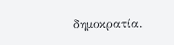δημοκρατία.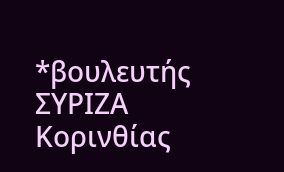*βουλευτής ΣΥΡΙΖΑ Κορινθίας